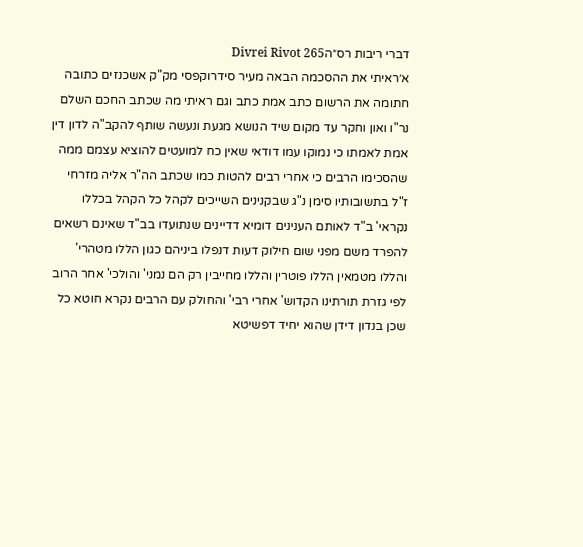דברי ריבות רס״הDivrei Rivot 265
א׳ראיתי את ההסכמה הבאה מעיר סידרוקפסי מק"ק אשכנזים כתובה חתומה את הרשום כתב אמת כתב וגם ראיתי מה שכתב החכם השלם נר"ו ואון וחקר עד מקום שיד הנושא מגעת ונעשה שותף להקב"ה לדון דין אמת לאמתו כי נמוקו עמו דודאי שאין כח למועטים להוציא עצמם ממה שהסכימו הרבים כי אחרי רבים להטות כמו שכתב הה"ר אליה מזרחי ז"ל בתשובותיו סימן נ"ג שבקנינים השייכים לקהל כל הקהל בכללו נקראי' ב"ד לאותם הענינים דומיא דדיינים שנתועדו בב"ד שאינם רשאים להפרד משם מפני שום חילוק דעות דנפלו ביניהם כגון הללו מטהרי' והללו מטמאין הללו פוטרין והללו מחייבין רק הם נמני' והולכי' אחר הרוב לפי גזרת תורתינו הקדוש' אחרי רבי' והחולק עם הרבים נקרא חוטא כל שכן בנדון דידן שהוא יחיד דפשיטא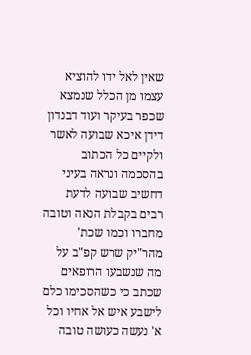שאין לאל ידו להוציא עצמו מן הכלל שנמצא שכפר בעיקר ועוד דבנדון דידן איכא שבועה לאשר ולקיים כל הכתוב בהסכמה ונראה בעיני דחשיב שבועה לדעת רבים בקבלת הנאה וטובה מחברו וכמו שכת' מהר"יק שרש קפ"ב על מה שנשבעו הרופאים שכתב כי כשהסכימו כלם לישבע איש אל אחיו וכל א' נעשה כעושה טובה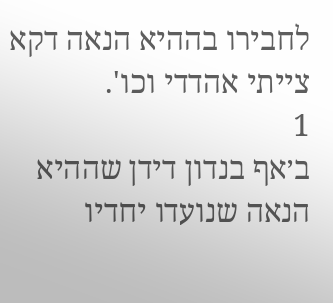לחבירו בההיא הנאה דקא צייתי אהדדי וכו'.
1
ב׳אף בנדון דידן שההיא הנאה שנועדו יחדיו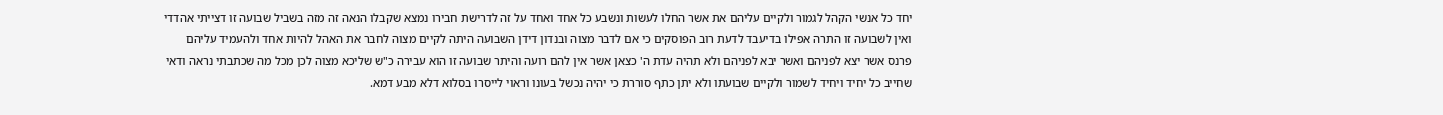יחד כל אנשי הקהל לגמור ולקיים עליהם את אשר החלו לעשות ונשבע כל אחד ואחד על זה לדרישת חבירו נמצא שקבלו הנאה זה מזה בשביל שבועה זו דצייתי אהדדי ואין לשבועה זו התרה אפילו בדיעבד לדעת רוב הפוסקים כי אם לדבר מצוה ובנדון דידן השבועה היתה לקיים מצוה לחבר את האהל להיות אחד ולהעמיד עליהם פרנס אשר יצא לפניהם ואשר יבא לפניהם ולא תהיה עדת ה' כצאן אשר אין להם רועה והיתר שבועה זו הוא עבירה כ"ש שליכא מצוה לכן מכל מה שכתבתי נראה ודאי שחייב כל יחיד ויחיד לשמור ולקיים שבועתו ולא יתן כתף סוררת כי יהיה נכשל בעונו וראוי לייסרו בסלוא דלא מבע דמא.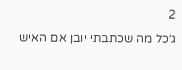2
ג׳כל מה שכתבתי יובן אם האיש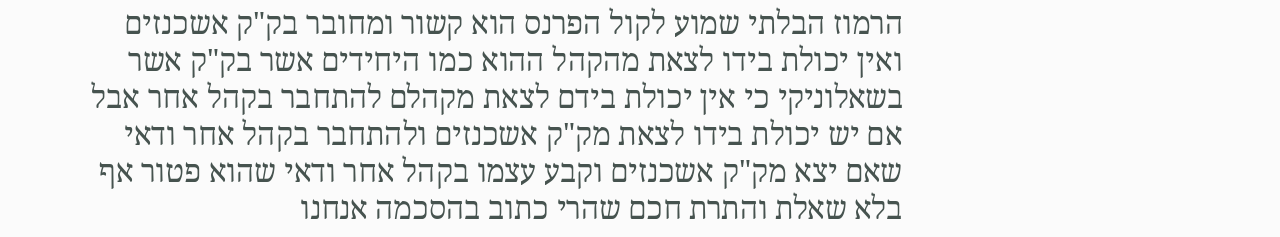הרמוז הבלתי שמוע לקול הפרנס הוא קשור ומחובר בק"ק אשכנזים ואין יכולת בידו לצאת מהקהל ההוא כמו היחידים אשר בק"ק אשר בשאלוניקי כי אין יכולת בידם לצאת מקהלם להתחבר בקהל אחר אבל אם יש יכולת בידו לצאת מק"ק אשכנזים ולהתחבר בקהל אחר ודאי שאם יצא מק"ק אשכנזים וקבע עצמו בקהל אחר ודאי שהוא פטור אף בלא שאלת והתרת חכם שהרי כתוב בהסכמה אנחנו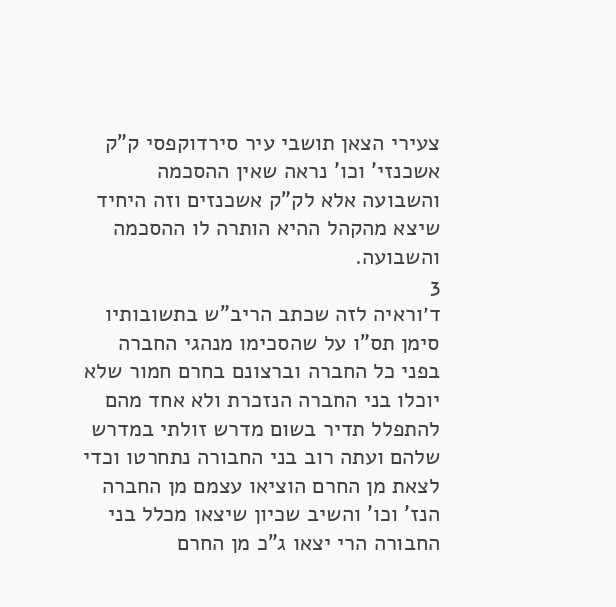צעירי הצאן תושבי עיר סירדוקפסי ק"ק אשכנזי' וכו' נראה שאין ההסכמה והשבועה אלא לק"ק אשכנזים וזה היחיד שיצא מהקהל ההיא הותרה לו ההסכמה והשבועה.
3
ד׳וראיה לזה שכתב הריב"ש בתשובותיו סימן תס"ו על שהסכימו מנהגי החברה בפני כל החברה וברצונם בחרם חמור שלא יוכלו בני החברה הנזכרת ולא אחד מהם להתפלל תדיר בשום מדרש זולתי במדרש שלהם ועתה רוב בני החבורה נתחרטו וכדי לצאת מן החרם הוציאו עצמם מן החברה הנז' וכו' והשיב שכיון שיצאו מכלל בני החבורה הרי יצאו ג"כ מן החרם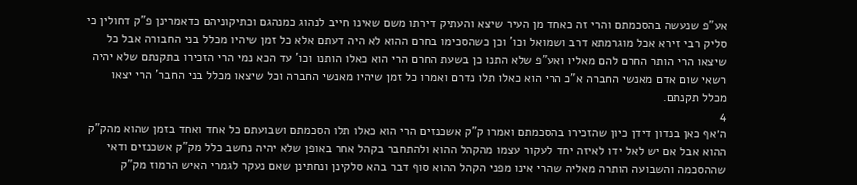אע"פ שנעשה בהסכמתם והרי זה כאחד מן העיר שיצא והעתיק דירתו משם שאינו חייב לנהוג כמנהגם וכתיקוניהם כדאמרינן פ"ק דחולין כי סליק רבי זירא אכל מוגרמתא דרב ושמואל וכו' וכן כשהסכימו בחרם ההוא לא היה דעתם אלא כל זמן שיהיו מכלל בני החבורה אבל כל שיצאו הרי הותר החרם להם מאליו ואע"פ שלא התנו כן בשעת החרם הרי הוא כאלו הותנו וכו' עד הכא נמי הרי הזכירו בתקנתם שלא יהיה רשאי שום אדם מאנשי החברה א"כ הרי הוא כאלו תלו נדרם ואמרו כל זמן שיהיו מאנשי החברה וכל שיצאו מכלל בני החבר' הרי יצאו מכלל תקנתם.
4
ה׳אף כאן בנדון דידן כיון שהזכירו בהסכמתם ואמרו ק"ק אשכנזים הרי הוא כאלו תלו הסכמתם ושבועתם כל אחד ואחד בזמן שהוא מהק"ק ההוא אבל אם יש לאל ידו לאיזה יחד לעקור עצמו מהקהל ההוא ולהתחבר בקהל אחר באופן שלא יהיה נחשב כלל מק"ק אשכנזים ודאי שההסכמה והשבועה הותרה מאליה שהרי אינו מפני הקהל ההוא סוף דבר בהא סלקינן ונחתינן שאם נעקר לגמרי האיש הרמוז מק"ק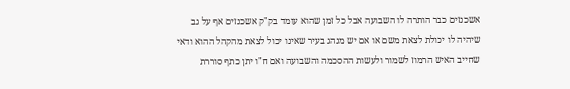אשכנזים כבר הותרה לו השבועה אבל כל זמן שהוא עומד בק"ק אשכנזים אף על גב שיהיה לו יכולת לצאת משם או אם יש מנהג בעיר שאינו יכול לצאת מהקהל ההוא ודאי שחייב האיש הרמוז לשמור ולעשות ההסכמה והשבועה ואם ח"ו יתן כתף סוררת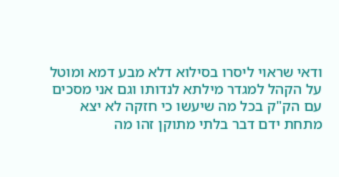ודאי שראוי ליסרו בסילוא דלא מבע דמא ומוטל על הקהל למגדר מילתא לנדותו וגם אני מסכים עם הק"ק בכל מה שיעשו כי חזקה לא יצא מתחת ידם דבר בלתי מתוקן זהו מה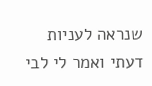שנראה לעניות דעתי ואמר לי לבי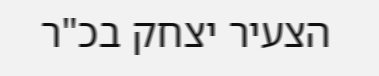הצעיר יצחק בכ"ר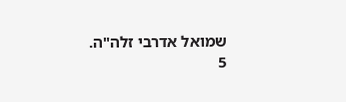שמואל אדרבי זלה"ה.
5